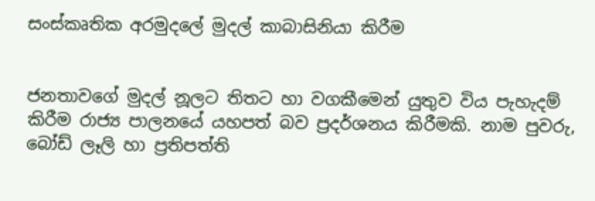සංස්කෘතික අරමුදලේ මුදල් කාබාසිනියා කිරීම


ජනතාවගේ මුදල් නූලට තිතට හා වගකීමෙන් යුතුව විය පැහැදම් කිරීම රාජ්‍ය පාලනයේ යහපත් බව ප්‍රදර්ශනය කිරීමකි. නාම පුවරු,  බෝඩ් ලෑලි හා ප්‍රතිපත්ති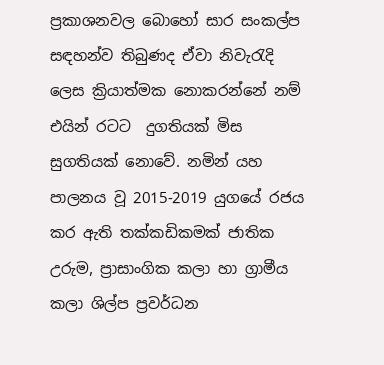ප්‍රකාශනවල බොහෝ සාර සංකල්ප සඳහන්ව තිබුණද ඒවා නිවැරැදි ලෙස ක්‍රියාත්මක නොකරන්නේ නම් එයින් රටට  දුගතියක් මිස සුගතියක් නොවේ. නමින් යහ පාලනය වූ 2015-2019 යුගයේ රජය කර ඇති තක්කඩිකමක් ජාතික උරුම, ප්‍රාසාංගික කලා හා ග්‍රාමීය කලා ශිල්ප ප්‍රවර්ධන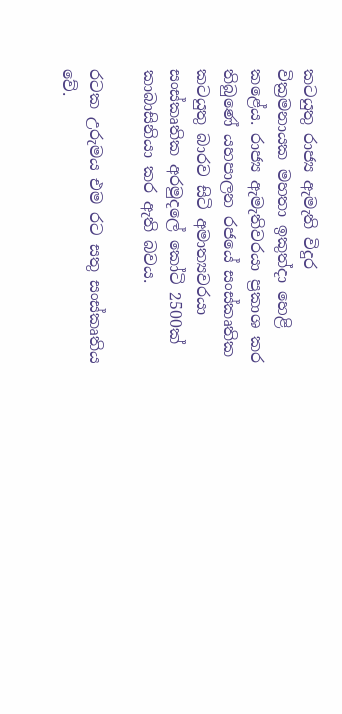කටයුතු රාජ්‍ය ඇමැති විදුර වික්‍රමනායක මහතා ඉකුත්දා හෙළි කළේය. රාජ්‍ය ඇමැතිවරයා ප්‍රකාශ කර තිබුණේ යහපාලන රජයේ සංස්කෘතික කටයුතු බාරව සිටි අමාත්‍යවරයා සංස්කෘතික අරමුදලේ කෝටි 2500ක් කාබාසිනියා කර ඇති බවය.

රටක උරුමය එම රට සතු සංස්කෘතිය වේ.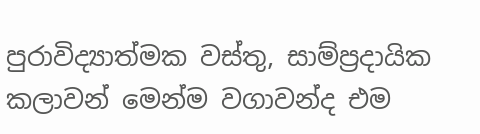පුරාවිද්‍යාත්මක වස්තු, සාම්ප්‍රදායික කලාවන් මෙන්ම වගාවන්ද එම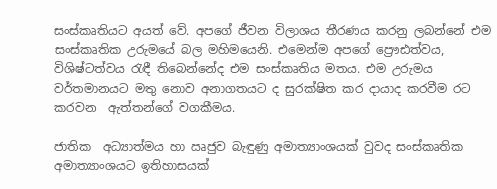සංස්කෘතියට අයත් වේ. අපගේ ජීවන විලාශය තීරණය කරනු ලබන්නේ එම සංස්කෘතික උරුමයේ බල මහිමයෙනි. එමෙන්ම අපගේ ප්‍රෞඪත්වය, විශිෂ්ටත්වය රැඳී තිබෙන්නේද එම සංස්කෘතිය මතය. එම උරුමය වර්තමානයට මතු නොව අනාගතයට ද සුරක්ෂිත කර දායාද කරවීම රට කරවන  ඇත්තන්ගේ වගකීමය.

ජාතික  අධ්‍යාත්මය හා ඍජුව බැඳුණු අමාත්‍යාංශයක් වුවද සංස්කෘතික අමාත්‍යාංශයට ඉතිහාසයක්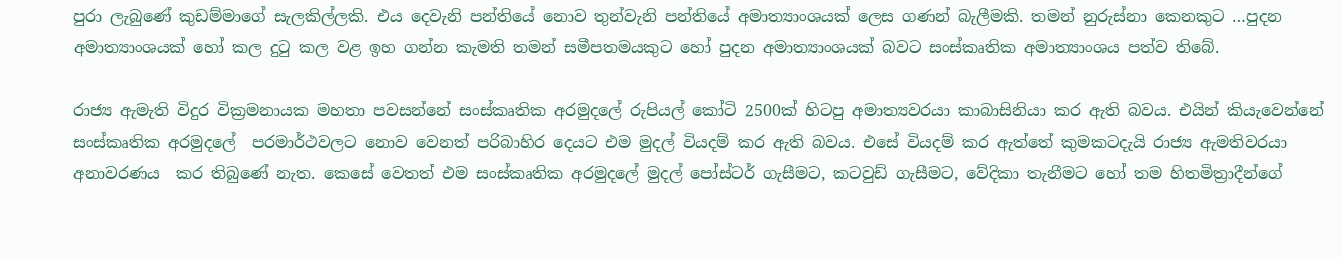පුරා ලැබුණේ කුඩම්මාගේ සැලකිල්ලකි. එය දෙවැනි පන්තියේ නොව තුන්වැනි පන්තියේ අමාත්‍යාංශයක් ලෙස ගණන් බැලීමකි. තමන් නුරුස්නා කෙනකුට …පුදන අමාත්‍යාංශයක් හෝ කල දුටු කල වළ ඉහ ගන්න කැමති තමන් සමීපතමයකුට හෝ පුදන අමාත්‍යාංශයක් බවට සංස්කෘතික අමාත්‍යාංශය පත්ව තිබේ.

රාජ්‍ය ඇමැති විදුර වික්‍රමනායක මහතා පවසන්නේ සංස්කෘතික අරමුදලේ රුපියල් කෝටි 2500ක් හිටපු අමාත්‍යවරයා කාබාසිනියා කර ඇති බවය. එයින් කියැවෙන්නේ සංස්කෘතික අරමුදලේ  පරමාර්ථවලට නොව වෙනත් පරිබාහිර දෙයට එම මුදල් වියදම් කර ඇති බවය. එසේ වියදම් කර ඇත්තේ කුමකටදැයි රාජ්‍ය ඇමතිවරයා අනාවරණය  කර තිබුණේ නැත. කෙසේ වෙතත් එම සංස්කෘතික අරමුදලේ මුදල් පෝස්ටර් ගැසීමට, කටවුඩ් ගැසීමට, වේදිකා තැනීමට හෝ තම හිතමිත්‍රාදීන්ගේ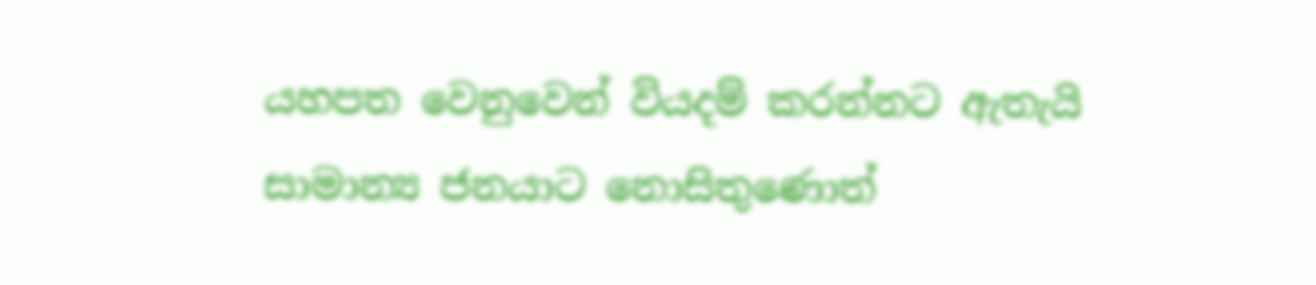යහපත වෙනුවෙන් වියදම් කරන්නට ඇතැයි සාමාන්‍ය ජනයාට නොසිතුණොත්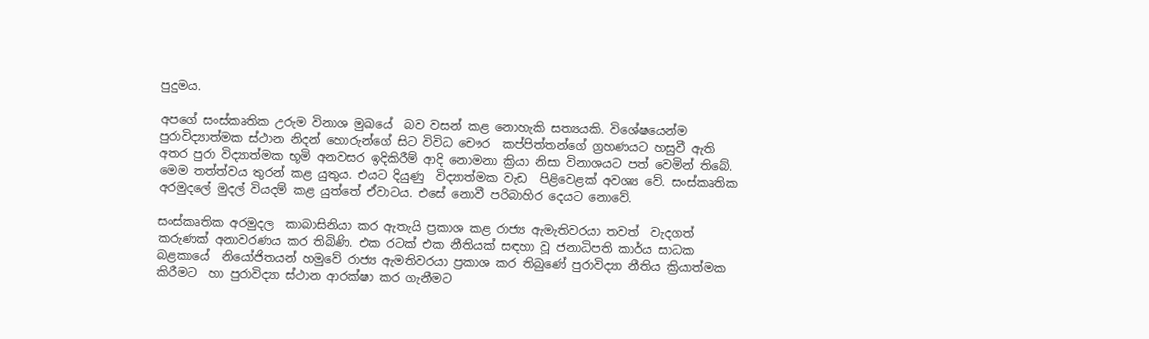පුදුමය.

අපගේ සංස්කෘතික උරුම විනාශ මුඛයේ  බව වසන් කළ නොහැකි සත්‍යයකි. විශේෂයෙන්ම පුරාවිද්‍යාත්මක ස්ථාන නිදන් හොරුන්ගේ සිට විවිධ චෞර  කප්පිත්තන්ගේ ග්‍රහණයට හසුවී ඇති අතර පුරා විද්‍යාත්මක භූමි අනවසර ඉදිකිරීම් ආදි නොමනා ක්‍රියා නිසා විනාශයට පත් වෙමින් තිබේ. මෙම තත්ත්වය තුරන් කළ යුතුය. එයට දියුණු  විද්‍යාත්මක වැඩ  පිළිවෙළක් අවශ්‍ය වේ. සංස්කෘතික අරමුදලේ මුදල් වියදම් කළ යුත්තේ ඒවාටය. එසේ නොවී පරිබාහිර දෙයට නොවේ.

සංස්කෘතික අරමුදල  කාබාසිනියා කර ඇතැයි ප්‍රකාශ කළ රාජ්‍ය ඇමැතිවරයා තවත්  වැදගත් කරුණක් අනාවරණය කර තිබිණි. එක රටක් එක නීතියක් සඳහා වූ ජනාධිපති කාර්ය සාධක බළකායේ  නියෝජිතයන් හමුවේ රාජ්‍ය ඇමතිවරයා ප්‍රකාශ කර තිබුණේ පුරාවිද්‍යා නීතිය ක්‍රියාත්මක කිරීමට  හා පුරාවිද්‍යා ස්ථාන ආරක්ෂා කර ගැනීමට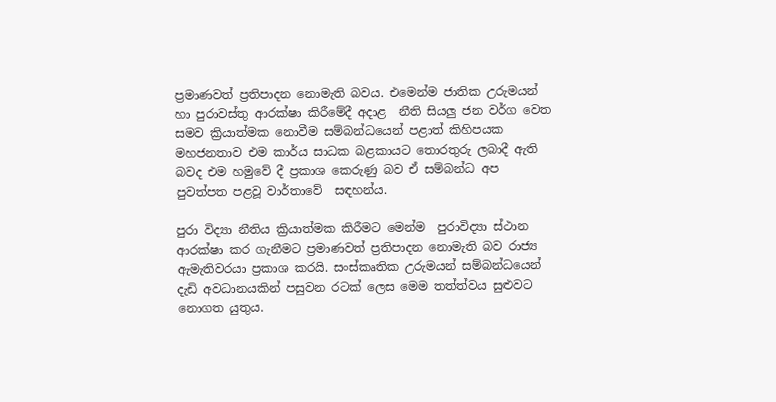ප්‍රමාණවත් ප්‍රතිපාදන නොමැති බවය. එමෙන්ම ජාතික උරුමයන් හා පුරාවස්තු ආරක්ෂා කිරීමේදී අදාළ  නීති සියලු ජන වර්ග වෙත සමව ක්‍රියාත්මක නොවීම සම්බන්ධයෙන් පළාත් කිහිපයක මහජනතාව එම කාර්ය සාධක බළකායට තොරතුරු ලබාදී ඇති බවද එම හමුවේ දී ප්‍රකාශ කෙරුණු බව ඒ සම්බන්ධ අප පුවත්පත පළවූ වාර්තාවේ  සඳහන්ය.

පුරා විද්‍යා නීතිය ක්‍රියාත්මක කිරීමට මෙන්ම  පුරාවිද්‍යා ස්ථාන ආරක්ෂා කර ගැනීමට ප්‍රමාණවත් ප්‍රතිපාදන නොමැති බව රාජ්‍ය ඇමැතිවරයා ප්‍රකාශ කරයි. සංස්කෘතික උරුමයන් සම්බන්ධයෙන් දැඩි අවධානයකින් පසුවන රටක් ලෙස මෙම තත්ත්වය සුළුවට නොගත යුතුය.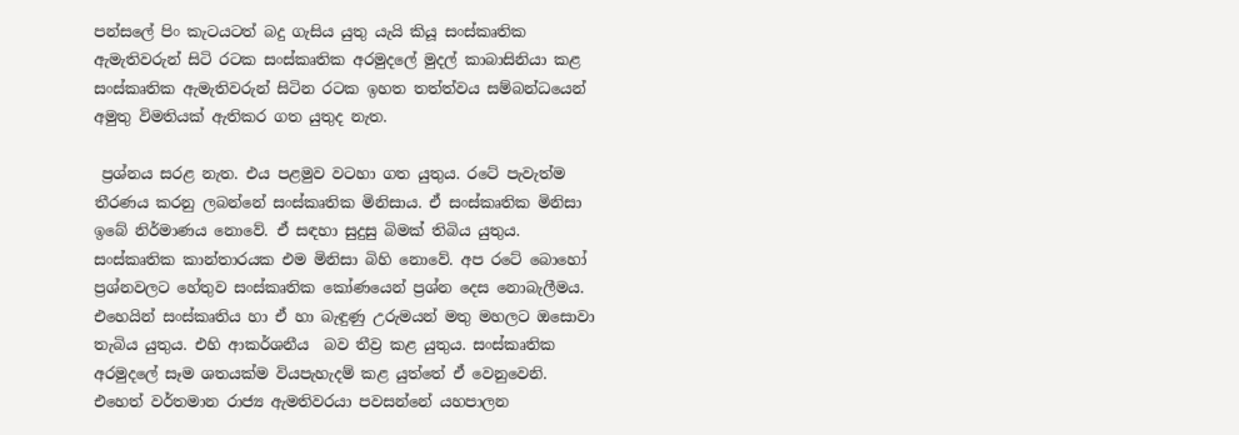පන්සලේ පිං කැටයටත් බදු ගැසිය යුතු යැයි කියූ සංස්කෘතික ඇමැතිවරුන් සිටි රටක සංස්කෘතික අරමුදලේ මුදල් කාබාසිනියා කළ සංස්කෘතික ඇමැතිවරුන් සිටින රටක ඉහත තත්ත්වය සම්බන්ධයෙන්  අමුතු විමතියක් ඇතිකර ගත යුතුද නැත.

 ප්‍රශ්නය සරළ නැත. එය පළමුව වටහා ගත යුතුය. රටේ පැවැත්ම තීරණය කරනු ලබන්නේ සංස්කෘතික මිනිසාය. ඒ සංස්කෘතික මිනිසා ඉබේ නිර්මාණය නොවේ. ඒ සඳහා සුදුසු බිමක් තිබිය යුතුය. සංස්කෘතික කාන්තාරයක එම මිනිසා බිහි නොවේ. අප රටේ බොහෝ ප්‍රශ්නවලට හේතුව සංස්කෘතික කෝණයෙන් ප්‍රශ්න දෙස නොබැලීමය. එහෙයින් සංස්කෘතිය හා ඒ හා බැඳුණු උරුමයන් මතු මහලට ඔසොවා තැබිය යුතුය. එහි ආකර්ශනීය  බව තීව්‍ර කළ යුතුය. සංස්කෘතික අරමුදලේ සෑම ශතයක්ම වියපැහැදම් කළ යුත්තේ ඒ වෙනුවෙනි. එහෙත් වර්තමාන රාජ්‍ය ඇමතිවරයා පවසන්නේ යහපාලන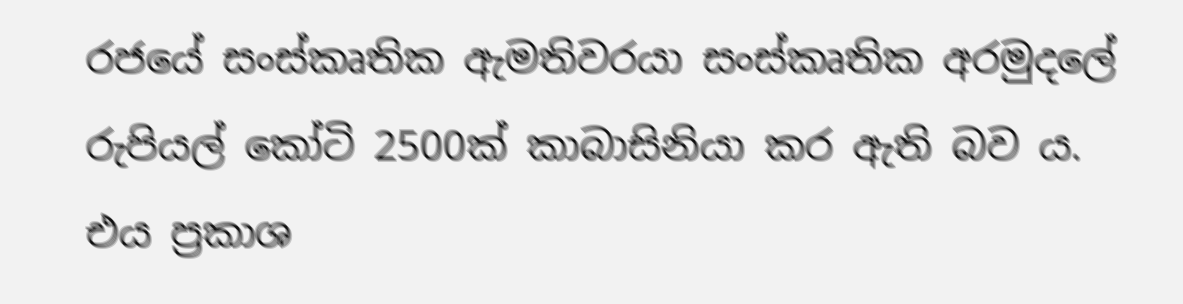රජයේ සංස්කෘතික ඇමතිවරයා සංස්කෘතික අරමුදලේ රුපියල් කෝටි 2500ක් කාබාසිනියා කර ඇති බව ය. එය ප්‍රකාශ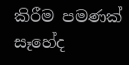කිරීම පමණක් සෑහේද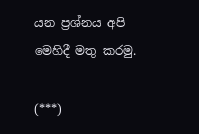යන ප්‍රශ්නය අපි මෙහිදී මතු කරමු.

(***)